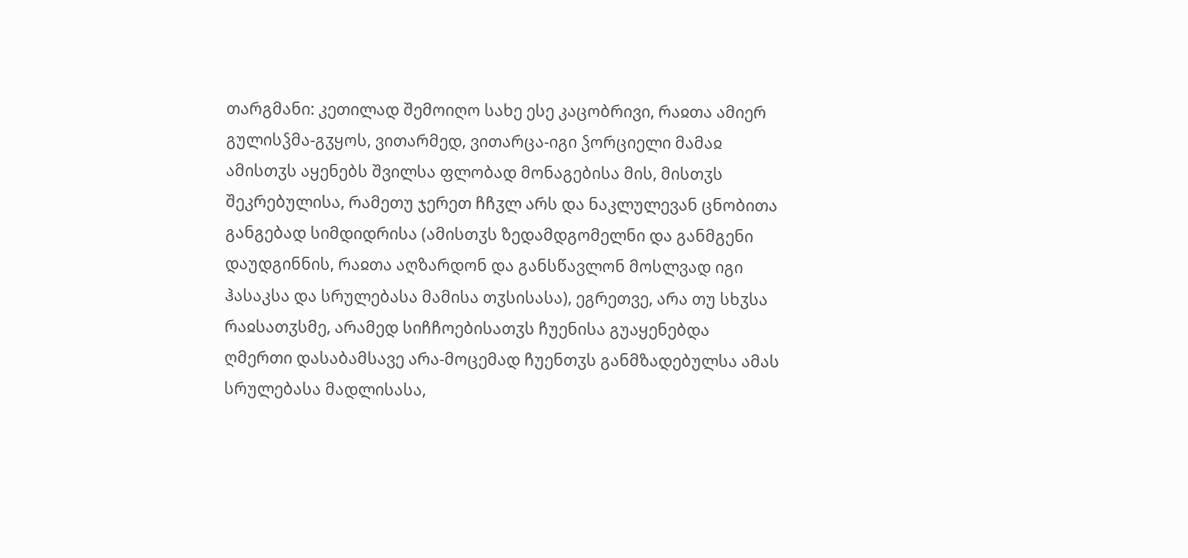თარგმანი: კეთილად შემოიღო სახე ესე კაცობრივი, რაჲთა ამიერ გულისჴმა-გჳყოს, ვითარმედ, ვითარცა-იგი ჴორციელი მამაჲ ამისთჳს აყენებს შვილსა ფლობად მონაგებისა მის, მისთჳს შეკრებულისა, რამეთუ ჯერეთ ჩჩჳლ არს და ნაკლულევან ცნობითა განგებად სიმდიდრისა (ამისთჳს ზედამდგომელნი და განმგენი დაუდგინნის, რაჲთა აღზარდონ და განსწავლონ მოსლვად იგი ჰასაკსა და სრულებასა მამისა თჳსისასა), ეგრეთვე, არა თუ სხჳსა რაჲსათჳსმე, არამედ სიჩჩოებისათჳს ჩუენისა გუაყენებდა ღმერთი დასაბამსავე არა-მოცემად ჩუენთჳს განმზადებულსა ამას სრულებასა მადლისასა,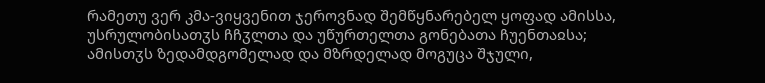რამეთუ ვერ კმა-ვიყვენით ჯეროვნად შემწყნარებელ ყოფად ამისსა, უსრულობისათჳს ჩჩჳლთა და უწურთელთა გონებათა ჩუენთაჲსა; ამისთჳს ზედამდგომელად და მზრდელად მოგუცა შჯული,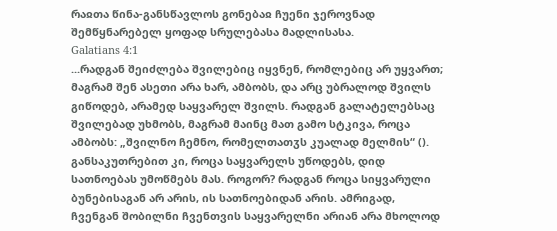რაჲთა წინა-განსწავლოს გონებაჲ ჩუენი ჯეროვნად შემწყნარებელ ყოფად სრულებასა მადლისასა.
Galatians 4:1
...რადგან შეიძლება შვილებიც იყვნენ, რომლებიც არ უყვართ; მაგრამ შენ ასეთი არა ხარ, ამბობს, და არც უბრალოდ შვილს გიწოდებ, არამედ საყვარელ შვილს. რადგან გალატელებსაც შვილებად უხმობს, მაგრამ მაინც მათ გამო სტკივა, როცა ამბობს: „შვილნო ჩემნო, რომელთათჳს კუალად მელმის“ (). განსაკუთრებით კი, როცა საყვარელს უწოდებს, დიდ სათნოებას უმოწმებს მას. როგორ? რადგან როცა სიყვარული ბუნებისაგან არ არის, ის სათნოებიდან არის. ამრიგად, ჩვენგან შობილნი ჩვენთვის საყვარელნი არიან არა მხოლოდ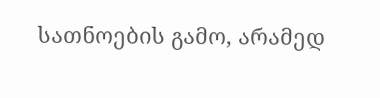სათნოების გამო, არამედ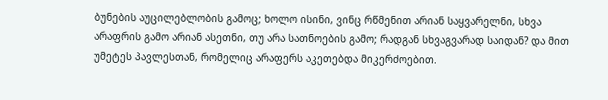ბუნების აუცილებლობის გამოც; ხოლო ისინი, ვინც რწმენით არიან საყვარელნი, სხვა არაფრის გამო არიან ასეთნი, თუ არა სათნოების გამო; რადგან სხვაგვარად საიდან? და მით უმეტეს პავლესთან, რომელიც არაფერს აკეთებდა მიკერძოებით.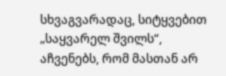სხვაგვარადაც, სიტყვებით „საყვარელ შვილს“, აჩვენებს, რომ მასთან არ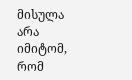მისულა არა იმიტომ, რომ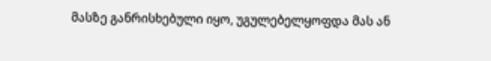მასზე განრისხებული იყო, უგულებელყოფდა მას ან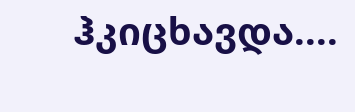ჰკიცხავდა....